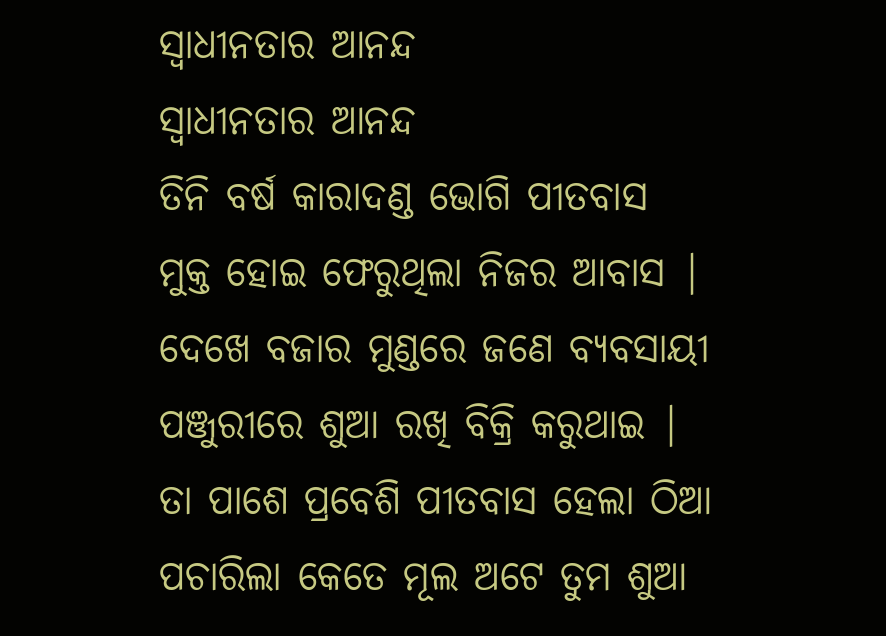ସ୍ୱାଧୀନତାର ଆନନ୍ଦ
ସ୍ୱାଧୀନତାର ଆନନ୍ଦ
ତିନି ବର୍ଷ କାରାଦଣ୍ଡ ଭୋଗି ପୀତବାସ
ମୁକ୍ତ ହୋଇ ଫେରୁଥିଲା ନିଜର ଆବାସ |
ଦେଖେ ବଜାର ମୁଣ୍ଡରେ ଜଣେ ବ୍ୟବସାୟୀ
ପଞ୍ଜୁରୀରେ ଶୁଆ ରଖି ବିକ୍ରି କରୁଥାଇ |
ତା ପାଶେ ପ୍ରବେଶି ପୀତବାସ ହେଲା ଠିଆ
ପଚାରିଲା କେତେ ମୂଲ ଅଟେ ତୁମ ଶୁଆ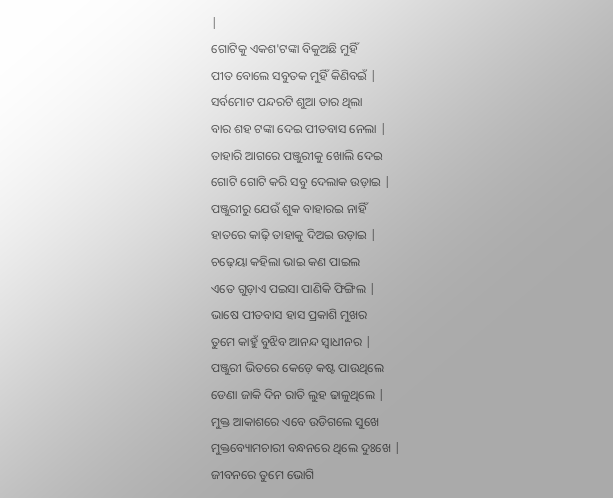|
ଗୋଟିକୁ ଏକଶ'ଟଙ୍କା ବିକୁଅଛି ମୁହିଁ
ପୀତ ବୋଲେ ସବୁତକ ମୁହିଁ କିଣିବଇଁ |
ସର୍ବମୋଟ ପନ୍ଦରଟି ଶୁଆ ତାର ଥିଲା
ବାର ଶହ ଟଙ୍କା ଦେଇ ପୀତବାସ ନେଲା |
ତାହାରି ଆଗରେ ପଞ୍ଜୁରୀକୁ ଖୋଲି ଦେଇ
ଗୋଟି ଗୋଟି କରି ସବୁ ଦେଲାକ ଉଡ଼ାଇ |
ପଞ୍ଜୁରୀରୁ ଯେଉଁ ଶୁକ ବାହାରଇ ନାହିଁ
ହାତରେ କାଢ଼ି ତାହାକୁ ଦିଅଇ ଉଡ଼ାଇ |
ଚଢ଼େୟା କହିଲା ଭାଇ କଣ ପାଇଲ
ଏତେ ଗୁଡ଼ାଏ ପଇସା ପାଣିକି ଫିଙ୍ଗିଲ |
ଭାଷେ ପୀତବାସ ହାସ ପ୍ରକାଶି ମୁଖର
ତୁମେ କାହୁଁ ବୁଝିବ ଆନନ୍ଦ ସ୍ବାଧୀନର |
ପଞ୍ଜୁରୀ ଭିତରେ କେଡ଼େ କଷ୍ଟ ପାଉଥିଲେ
ଡେଣା ଜାକି ଦିନ ରାତି ଲୁହ ଢାଳୁଥିଲେ |
ମୁକ୍ତ ଆକାଶରେ ଏବେ ଉଡିଗଲେ ସୁଖେ
ମୁକ୍ତବ୍ୟୋମଚାରୀ ବନ୍ଧନରେ ଥିଲେ ଦୁଃଖେ |
ଜୀବନରେ ତୁମେ ଭୋଗି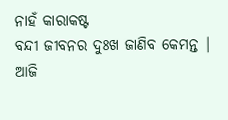ନାହଁ କାରାକଷ୍ଟ
ବନ୍ଦୀ ଜୀବନର ଦୁଃଖ ଜାଣିବ କେମନ୍ତ |
ଆଜି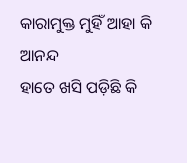କାରାମୁକ୍ତ ମୁହିଁ ଆହା କି ଆନନ୍ଦ
ହାତେ ଖସି ପଡ଼ିଛି କି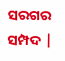ସରଗର ସମ୍ପଦ |